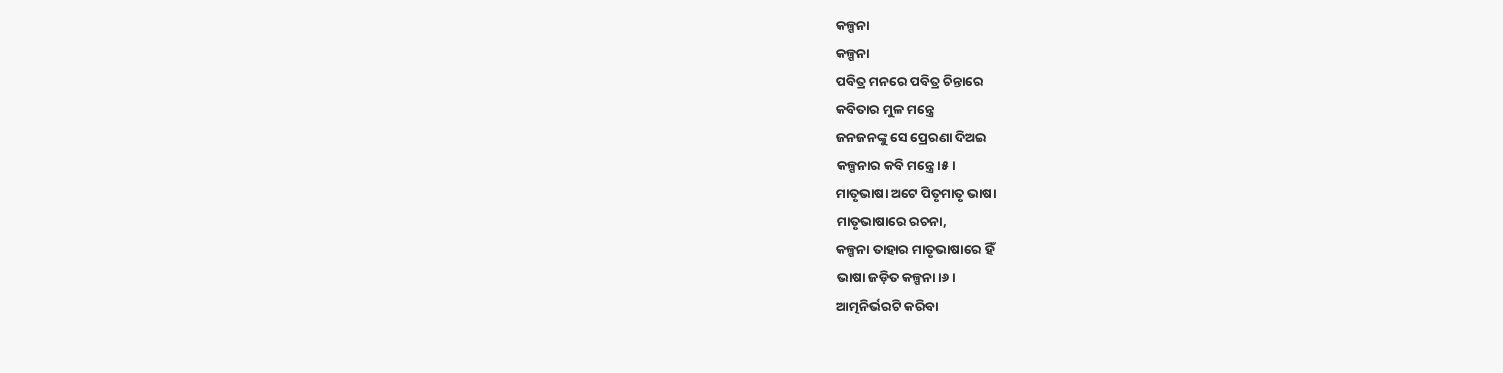କଳ୍ପନା
କଳ୍ପନା
ପବିତ୍ର ମନରେ ପବିତ୍ର ଚିନ୍ତାରେ
କବିତାର ମୁଳ ମନ୍ତ୍ରେ
ଜନଜନଙ୍କୁ ସେ ପ୍ରେରଣା ଦିଅଇ
କଳ୍ପନାର କବି ମନ୍ତ୍ରେ।୫।
ମାତୃଭାଷା ଅଟେ ପିତୃମାତୃ ଭାଷା
ମାତୃଭାଷାରେ ରଚନା,
କଳ୍ପନା ତାହାର ମାତୃଭାଷାରେ ହିଁ
ଭାଷା ଜଡ଼ିତ କଳ୍ପନା।୬।
ଆତ୍ମନିର୍ଭରଟି କରିବା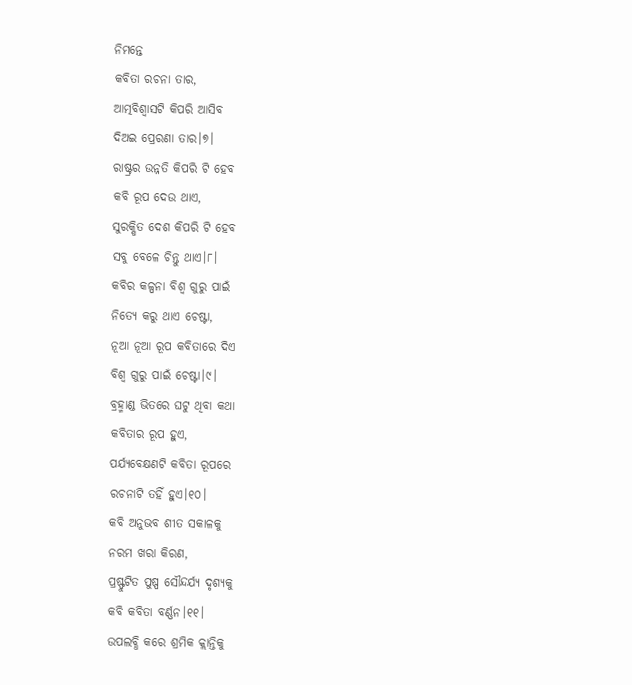ନିମନ୍ତେ
କବିତା ରଚନା ତାର,
ଆତ୍ମବିଶ୍ୱାସଟି କିପରି ଆସିବ
ଦିଅଇ ପ୍ରେରଣା ତାର।୭।
ରାଷ୍ଟ୍ରର ଉନ୍ନତି କିପରି ଟି ହେବ
କବି ରୂପ ଦେଉ ଥାଏ,
ସୁରକ୍ଷିତ ଦେଶ କିପରି ଟି ହେବ
ସବୁ ବେଳେ ଚିନ୍ତୁ ଥାଏ।୮।
କବିର କଳ୍ପନା ବିଶ୍ୱ ଗୁରୁ ପାଇଁ
ନିତ୍ୟେ କରୁ ଥାଏ ଚେଷ୍ଟା,
ନୂଆ ନୂଆ ରୂପ କବିତାରେ ଦିଏ
ବିଶ୍ୱ ଗୁରୁ ପାଇଁ ଚେଷ୍ଟା।୯।
ବ୍ରହ୍ମାଣ୍ଡ ଭିତରେ ଘଟୁ ଥିବା କଥା
କବିତାର ରୂପ ହୁଏ,
ପର୍ଯ୍ୟବେକ୍ଷଣଟି କବିତା ରୂପରେ
ରଚନାଟି ତହିଁ ହୁଏ।୧୦।
କବି ଅନୁଭବ ଶୀତ ସକାଳକୁ
ନରମ ଖରା କିରଣ,
ପ୍ରଷ୍ଫୁଟିତ ପୁଷ୍ପ ସୌନ୍ଦର୍ଯ୍ୟ ଦୃଶ୍ୟକୁ
କବି କବିତା ବର୍ଣ୍ଣନ।୧୧।
ଉପଲବ୍ଧି କରେ ଶ୍ରମିକ କ୍ଲାନ୍ତିକୁ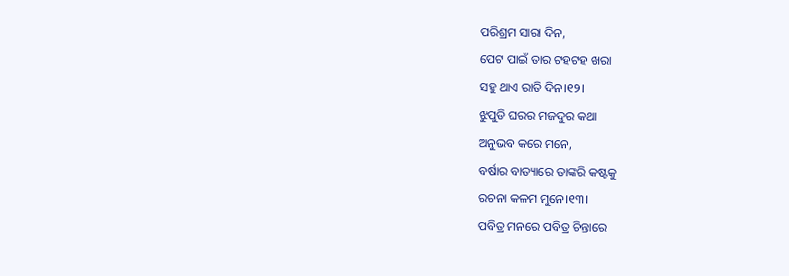ପରିଶ୍ରମ ସାରା ଦିନ,
ପେଟ ପାଇଁ ତାର ଟହଟହ ଖରା
ସହୁ ଥାଏ ରାତି ଦିନ।୧୨।
ଝୁପୁଡି ଘରର ମଜଦୁର କଥା
ଅନୁଭବ କରେ ମନେ,
ବର୍ଷାର ବାତ୍ୟାରେ ତାଙ୍କରି କଷ୍ଟକୁ
ରଚନା କଳମ ମୁନେ।୧୩।
ପବିତ୍ର ମନରେ ପବିତ୍ର ଚିନ୍ତାରେ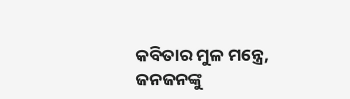କବିତାର ମୁଳ ମନ୍ତ୍ରେ,
ଜନଜନଙ୍କୁ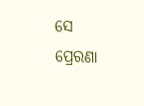ସେ ପ୍ରେରଣା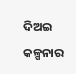ଦିଅଇ
କଳ୍ପନାର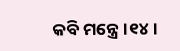କବି ମନ୍ତ୍ରେ।୧୪।